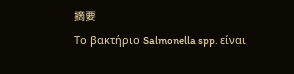摘要
Το βακτήριο Salmonella spp. είναι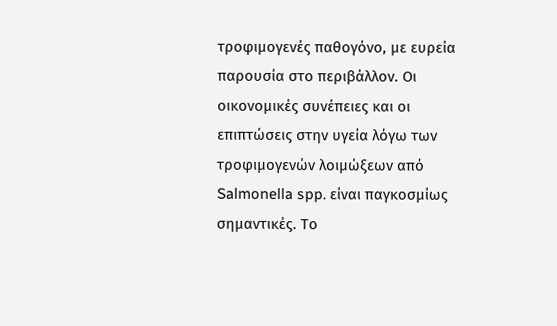τροφιμογενές παθογόνο, με ευρεία παρουσία στο περιβάλλον. Οι οικονομικές συνέπειες και οι επιπτώσεις στην υγεία λόγω των τροφιμογενών λοιμώξεων από Salmonella spp. είναι παγκοσμίως σημαντικές. Το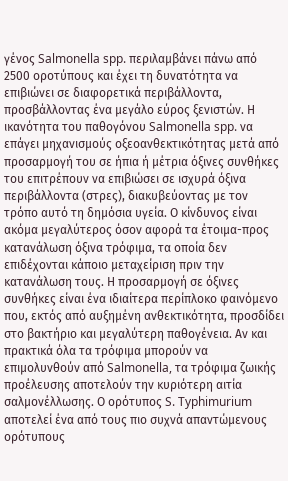γένος Salmonella spp. περιλαμβάνει πάνω από 2500 οροτύπους και έχει τη δυνατότητα να επιβιώνει σε διαφορετικά περιβάλλοντα, προσβάλλοντας ένα μεγάλο εύρος ξενιστών. Η ικανότητα του παθογόνου Salmonella spp. να επάγει μηχανισμούς οξεοανθεκτικότητας μετά από προσαρμογή του σε ήπια ή μέτρια όξινες συνθήκες του επιτρέπουν να επιβιώσει σε ισχυρά όξινα περιβάλλοντα (στρες), διακυβεύοντας με τον τρόπο αυτό τη δημόσια υγεία. Ο κίνδυνος είναι ακόμα μεγαλύτερος όσον αφορά τα έτοιμα-προς κατανάλωση όξινα τρόφιμα, τα οποία δεν επιδέχονται κάποιο μεταχείριση πριν την κατανάλωση τους. Η προσαρμογή σε όξινες συνθήκες είναι ένα ιδιαίτερα περίπλοκο φαινόμενο που, εκτός από αυξημένη ανθεκτικότητα, προσδίδει στο βακτήριο και μεγαλύτερη παθογένεια. Αν και πρακτικά όλα τα τρόφιμα μπορούν να επιμολυνθούν από Salmonella, τα τρόφιμα ζωικής προέλευσης αποτελούν την κυριότερη αιτία σαλμονέλλωσης. Ο ορότυπος S. Typhimurium αποτελεί ένα από τους πιο συχνά απαντώμενους ορότυπους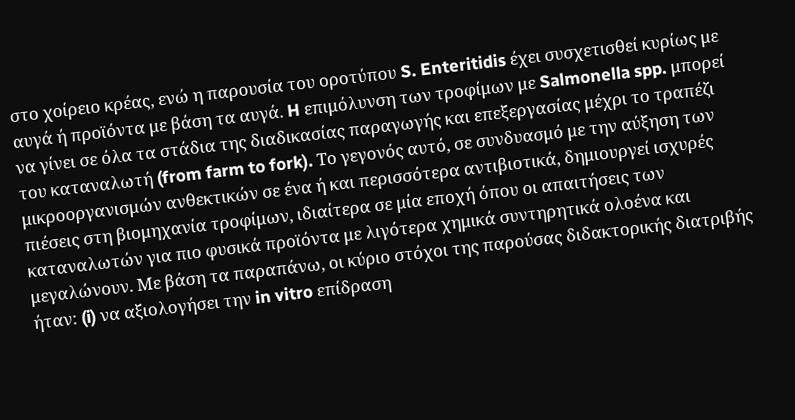στο χοίρειο κρέας, ενώ η παρουσία του οροτύπου S. Enteritidis έχει συσχετισθεί κυρίως με αυγά ή προϊόντα με βάση τα αυγά. H επιμόλυνση των τροφίμων με Salmonella spp. μπορεί να γίνει σε όλα τα στάδια της διαδικασίας παραγωγής και επεξεργασίας μέχρι το τραπέζι του καταναλωτή (from farm to fork). Το γεγονός αυτό, σε συνδυασμό με την αύξηση των μικροοργανισμών ανθεκτικών σε ένα ή και περισσότερα αντιβιοτικά, δημιουργεί ισχυρές πιέσεις στη βιομηχανία τροφίμων, ιδιαίτερα σε μία εποχή όπου οι απαιτήσεις των καταναλωτών για πιο φυσικά προϊόντα με λιγότερα χημικά συντηρητικά ολοένα και μεγαλώνουν. Με βάση τα παραπάνω, οι κύριο στόχοι της παρούσας διδακτορικής διατριβής ήταν: (i) να αξιολογήσει την in vitro επίδραση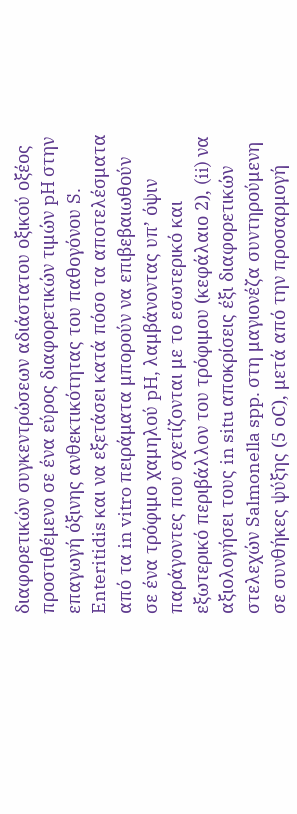διαφορετικών συγκεντρώσεων αδιάστατου οξικού οξέος προστιθέμενο σε ένα εύρος διαφορετικών τιμών pH στην επαγωγή όξινης ανθεκτικότητας του παθογόνου S. Enteritidis και να εξετάσει κατά πόσο τα αποτελέσματα από τα in vitro πειράματα μπορούν να επιβεβαιωθούν σε ένα τρόφιμο χαμηλού pH, λαμβάνοντας υπ’ όψιν παράγοντες που σχετίζονται με το εσωτερικό και εξωτερικό περιβάλλον του τρόφιμου (κεφάλαιο 2), (ii) να αξιολογήσει τους in situ αποκρίσεις έξι διαφορετικών στελεχών Salmonella spp. στη μαγιονέζα συντηρούμενη σε συνθήκες ψύξης (5 οC), μετά από την προσαρμογή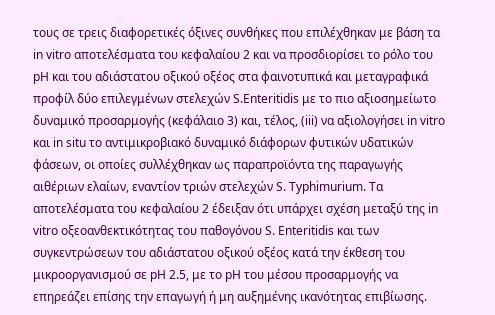τους σε τρεις διαφορετικές όξινες συνθήκες που επιλέχθηκαν με βάση τα in vitro αποτελέσματα του κεφαλαίου 2 και να προσδιορίσει το ρόλο του pH και του αδιάστατου οξικού οξέος στα φαινοτυπικά και μεταγραφικά προφίλ δύο επιλεγμένων στελεχών S.Enteritidis με το πιο αξιοσημείωτο δυναμικό προσαρμογής (κεφάλαιο 3) και, τέλος, (iii) να αξιολογήσει in vitro και in situ το αντιμικροβιακό δυναμικό διάφορων φυτικών υδατικών φάσεων, οι οποίες συλλέχθηκαν ως παραπροϊόντα της παραγωγής αιθέριων ελαίων, εναντίον τριών στελεχών S. Typhimurium. Τα αποτελέσματα του κεφαλαίου 2 έδειξαν ότι υπάρχει σχέση μεταξύ της in vitro οξεοανθεκτικότητας του παθογόνου S. Enteritidis και των συγκεντρώσεων του αδιάστατου οξικού οξέος κατά την έκθεση του μικροοργανισμού σε pH 2.5, με το pH του μέσου προσαρμογής να επηρεάζει επίσης την επαγωγή ή μη αυξημένης ικανότητας επιβίωσης.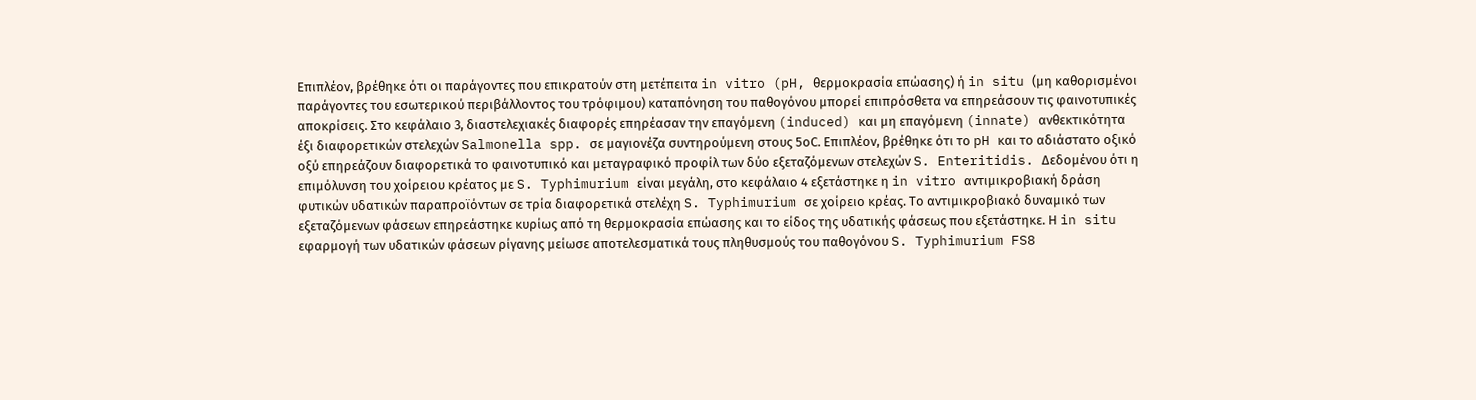Επιπλέον, βρέθηκε ότι οι παράγοντες που επικρατούν στη μετέπειτα in vitro (pH, θερμοκρασία επώασης) ή in situ (μη καθορισμένοι παράγοντες του εσωτερικού περιβάλλοντος του τρόφιμου) καταπόνηση του παθογόνου μπορεί επιπρόσθετα να επηρεάσουν τις φαινοτυπικές αποκρίσεις. Στο κεφάλαιο 3, διαστελεχιακές διαφορές επηρέασαν την επαγόμενη (induced) και μη επαγόμενη (innate) ανθεκτικότητα έξι διαφορετικών στελεχών Salmonella spp. σε μαγιονέζα συντηρούμενη στους 5οC. Επιπλέον, βρέθηκε ότι το pH και το αδιάστατο οξικό οξύ επηρεάζουν διαφορετικά το φαινοτυπικό και μεταγραφικό προφίλ των δύο εξεταζόμενων στελεχών S. Enteritidis. Δεδομένου ότι η επιμόλυνση του χοίρειου κρέατος με S. Typhimurium είναι μεγάλη, στο κεφάλαιο 4 εξετάστηκε η in vitro αντιμικροβιακή δράση φυτικών υδατικών παραπροϊόντων σε τρία διαφορετικά στελέχη S. Typhimurium σε χοίρειο κρέας. Το αντιμικροβιακό δυναμικό των εξεταζόμενων φάσεων επηρεάστηκε κυρίως από τη θερμοκρασία επώασης και το είδος της υδατικής φάσεως που εξετάστηκε. Η in situ εφαρμογή των υδατικών φάσεων ρίγανης μείωσε αποτελεσματικά τους πληθυσμούς του παθογόνου S. Typhimurium FS8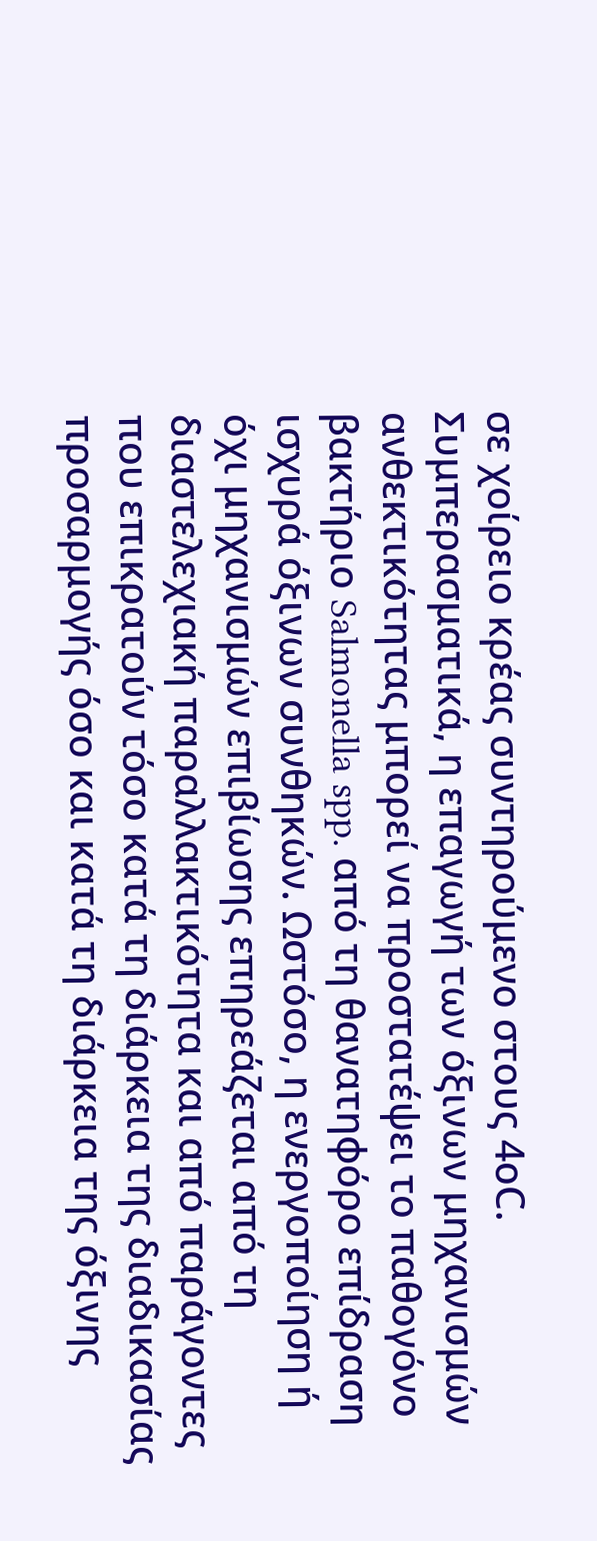σε χοίρειο κρέας συντηρούμενο στους 4οC. Συμπερασματικά, η επαγωγή των όξινων μηχανισμών ανθεκτικότητας μπορεί να προστατέψει το παθογόνο βακτήριο Salmonella spp. από τη θανατηφόρο επίδραση ισχυρά όξινων συνθηκών. Ωστόσο, η ενεργοποίηση ή όχι μηχανισμών επιβίωσης επηρεάζεται από τη διαστελεχιακή παραλλακτικότητα και από παράγοντες που επικρατούν τόσο κατά τη διάρκεια της διαδικασίας προσαρμογής όσο και κατά τη διάρκεια της όξινης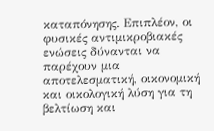καταπόνησης. Επιπλέον, οι φυσικές αντιμικροβιακές ενώσεις δύνανται να παρέχουν μια αποτελεσματική, οικονομική και οικολογική λύση για τη βελτίωση και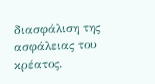διασφάλιση της ασφάλειας του κρέατος.